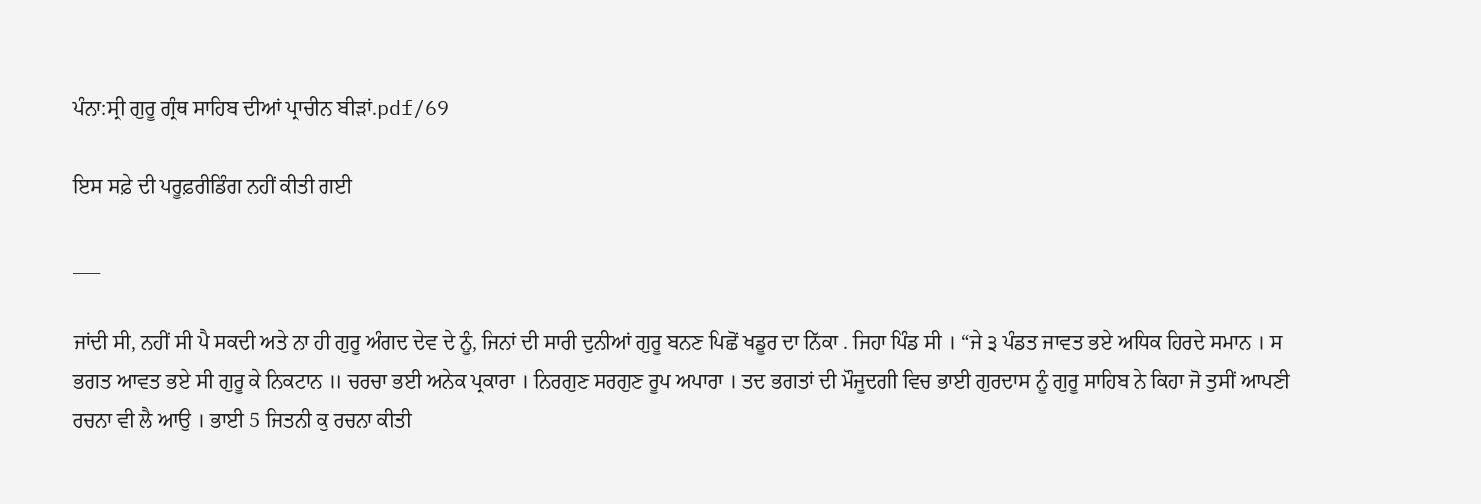ਪੰਨਾ:ਸ੍ਰੀ ਗੁਰੂ ਗ੍ਰੰਥ ਸਾਹਿਬ ਦੀਆਂ ਪ੍ਰਾਚੀਨ ਬੀੜਾਂ.pdf/69

ਇਸ ਸਫ਼ੇ ਦੀ ਪਰੂਫ਼ਰੀਡਿੰਗ ਨਹੀਂ ਕੀਤੀ ਗਈ

___

ਜਾਂਦੀ ਸੀ, ਨਹੀਂ ਸੀ ਪੈ ਸਕਦੀ ਅਤੇ ਨਾ ਹੀ ਗੁਰੂ ਅੰਗਦ ਦੇਵ ਦੇ ਨੂੰ, ਜਿਨਾਂ ਦੀ ਸਾਰੀ ਦੁਨੀਆਂ ਗੁਰੂ ਬਨਣ ਪਿਛੋਂ ਖਡੂਰ ਦਾ ਨਿੱਕਾ . ਜਿਹਾ ਪਿੰਡ ਸੀ । “ਜੇ ੩ ਪੰਡਤ ਜਾਵਤ ਭਏ ਅਧਿਕ ਹਿਰਦੇ ਸਮਾਨ । ਸ ਭਗਤ ਆਵਤ ਭਏ ਸੀ ਗੁਰੂ ਕੇ ਨਿਕਟਾਨ ॥ ਚਰਚਾ ਭਈ ਅਨੇਕ ਪ੍ਰਕਾਰਾ । ਨਿਰਗੁਣ ਸਰਗੁਣ ਰੂਪ ਅਪਾਰਾ । ਤਦ ਭਗਤਾਂ ਦੀ ਮੌਜੂਦਗੀ ਵਿਚ ਭਾਈ ਗੁਰਦਾਸ ਨੂੰ ਗੁਰੂ ਸਾਹਿਬ ਨੇ ਕਿਹਾ ਜੋ ਤੁਸੀਂ ਆਪਣੀ ਰਚਨਾ ਵੀ ਲੈ ਆਉ । ਭਾਈ 5 ਜਿਤਨੀ ਕੁ ਰਚਨਾ ਕੀਤੀ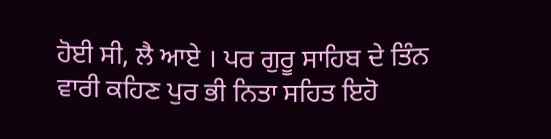ਹੋਈ ਸੀ, ਲੈ ਆਏ । ਪਰ ਗੁਰੂ ਸਾਹਿਬ ਦੇ ਤਿੰਨ ਵਾਰੀ ਕਹਿਣ ਪੁਰ ਭੀ ਨਿਤਾ ਸਹਿਤ ਇਹੋ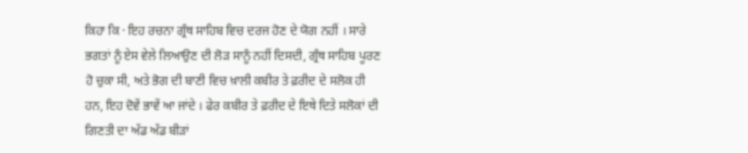ਕਿਹਾ ਕਿ · ਇਹ ਰਚਨਾ ਗ੍ਰੰਥ ਸਾਹਿਬ ਵਿਚ ਦਰਜ ਹੋਣ ਦੇ ਯੋਗ ਨਹੀਂ । ਸਾਰੇ ਭਗਤਾਂ ਨੂੰ ਏਸ ਵੇਲੇ ਲਿਆਉਣ ਦੀ ਲੋੜ ਸਾਨੂੰ ਨਹੀਂ ਦਿਸਦੀ, ਗ੍ਰੰਥ ਸਾਹਿਬ ਪੂਰਣ ਹੋ ਚੁਕਾ ਸੀ, ਅਤੇ ਭੋਗ ਦੀ ਬਾਣੀ ਵਿਚ ਖ਼ਾਲੀ ਕਬੀਰ ਤੇ ਫ਼ਰੀਦ ਦੇ ਸਲੋਕ ਹੀ ਹਨ, ਇਹ ਦੋਵੇਂ ਭਾਵੇਂ ਆ ਜਾਂਦੇ । ਫੇਰ ਕਬੀਰ ਤੇ ਫ਼ਰੀਦ ਦੇ ਇਥੇ ਦਿਤੇ ਸਲੋਕਾਂ ਦੀ ਗਿਣਤੀ ਦਾ ਅੱਡ ਅੱਡ ਬੀੜਾਂ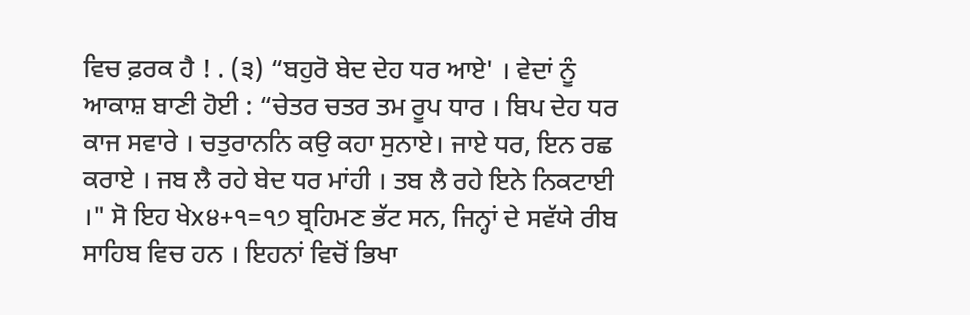ਵਿਚ ਫ਼ਰਕ ਹੈ ! . (੩) “ਬਹੁਰੋ ਬੇਦ ਦੇਹ ਧਰ ਆਏ' । ਵੇਦਾਂ ਨੂੰ ਆਕਾਸ਼ ਬਾਣੀ ਹੋਈ : “ਚੇਤਰ ਚਤਰ ਤਮ ਰੂਪ ਧਾਰ । ਬਿਪ ਦੇਹ ਧਰ ਕਾਜ ਸਵਾਰੇ । ਚਤੁਰਾਨਨਿ ਕਉ ਕਹਾ ਸੁਨਾਏ। ਜਾਏ ਧਰ, ਇਨ ਰਛ ਕਰਾਏ । ਜਬ ਲੈ ਰਹੇ ਬੇਦ ਧਰ ਮਾਂਹੀ । ਤਬ ਲੈ ਰਹੇ ਇਨੇ ਨਿਕਟਾਈ ।" ਸੋ ਇਹ ਖੇx੪+੧=੧੭ ਬ੍ਰਹਿਮਣ ਭੱਟ ਸਨ, ਜਿਨ੍ਹਾਂ ਦੇ ਸਵੱਯੇ ਰੀਬ ਸਾਹਿਬ ਵਿਚ ਹਨ । ਇਹਨਾਂ ਵਿਚੋਂ ਭਿਖਾ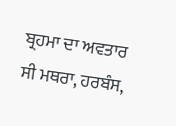ਬ੍ਰਹਮਾ ਦਾ ਅਵਤਾਰ ਸੀ ਮਥਰਾ, ਹਰਬੰਸ,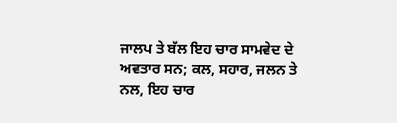ਜਾਲਪ ਤੇ ਬੱਲ ਇਹ ਚਾਰ ਸਾਮਵੇਦ ਦੇ ਅਵਤਾਰ ਸਨ; ਕਲ, ਸਹਾਰ, ਜਲਨ ਤੇ ਨਲ, ਇਹ ਚਾਰ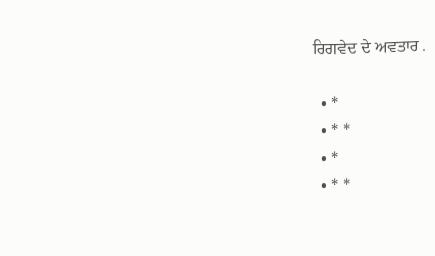ਰਿਗਵੇਦ ਦੇ ਅਵਤਾਰ .

  • *
  • * *
  • *
  • * *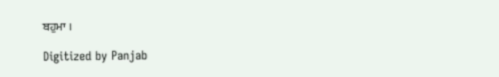ਬਹੁਮਾ ।

Digitized by Panjab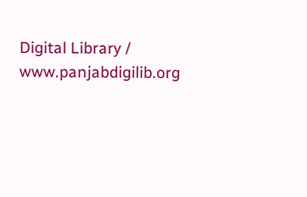Digital Library / www.panjabdigilib.org